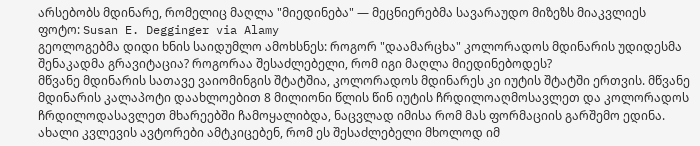არსებობს მდინარე, რომელიც მაღლა "მიედინება" — მეცნიერებმა სავარაუდო მიზეზს მიაკვლიეს
ფოტო: Susan E. Degginger via Alamy
გეოლოგებმა დიდი ხნის საიდუმლო ამოხსნეს: როგორ "დაამარცხა" კოლორადოს მდინარის უდიდესმა შენაკადმა გრავიტაცია? როგორაა შესაძლებელი, რომ იგი მაღლა მიედინებოდეს?
მწვანე მდინარის სათავე ვაიომინგის შტატშია, კოლორადოს მდინარეს კი იუტის შტატში ერთვის. მწვანე მდინარის კალაპოტი დაახლოებით 8 მილიონი წლის წინ იუტის ჩრდილოაღმოსავლეთ და კოლორადოს ჩრდილოდასავლეთ მხარეებში ჩამოყალიბდა, ნაცვლად იმისა რომ მას ფორმაციის გარშემო ედინა.
ახალი კვლევის ავტორები ამტკიცებენ, რომ ეს შესაძლებელი მხოლოდ იმ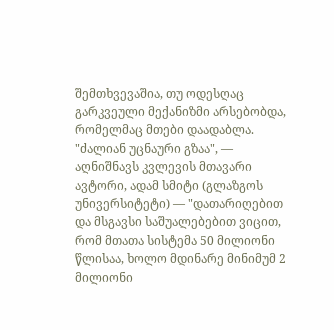შემთხვევაშია, თუ ოდესღაც გარკვეული მექანიზმი არსებობდა, რომელმაც მთები დაადაბლა.
"ძალიან უცნაური გზაა", — აღნიშნავს კვლევის მთავარი ავტორი, ადამ სმიტი (გლაზგოს უნივერსიტეტი) — "დათარიღებით და მსგავსი საშუალებებით ვიცით, რომ მთათა სისტემა 50 მილიონი წლისაა, ხოლო მდინარე მინიმუმ 2 მილიონი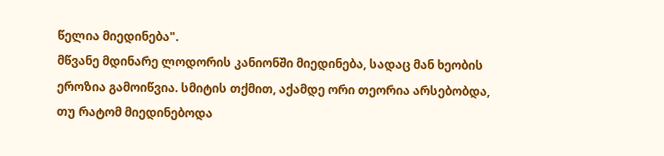წელია მიედინება".
მწვანე მდინარე ლოდორის კანიონში მიედინება, სადაც მან ხეობის ეროზია გამოიწვია. სმიტის თქმით, აქამდე ორი თეორია არსებობდა, თუ რატომ მიედინებოდა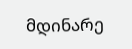მდინარე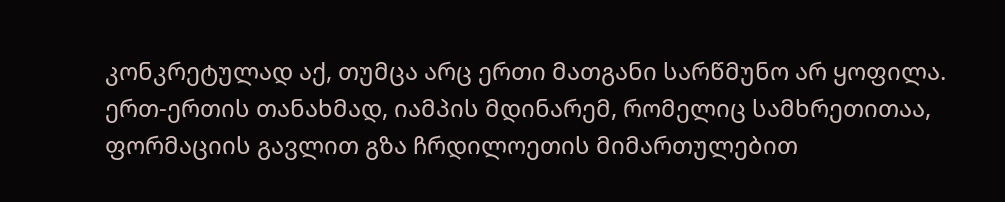კონკრეტულად აქ, თუმცა არც ერთი მათგანი სარწმუნო არ ყოფილა.
ერთ-ერთის თანახმად, იამპის მდინარემ, რომელიც სამხრეთითაა, ფორმაციის გავლით გზა ჩრდილოეთის მიმართულებით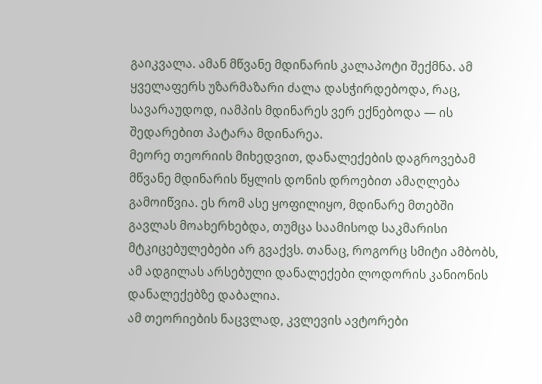გაიკვალა. ამან მწვანე მდინარის კალაპოტი შექმნა. ამ ყველაფერს უზარმაზარი ძალა დასჭირდებოდა, რაც, სავარაუდოდ, იამპის მდინარეს ვერ ექნებოდა — ის შედარებით პატარა მდინარეა.
მეორე თეორიის მიხედვით, დანალექების დაგროვებამ მწვანე მდინარის წყლის დონის დროებით ამაღლება გამოიწვია. ეს რომ ასე ყოფილიყო, მდინარე მთებში გავლას მოახერხებდა, თუმცა საამისოდ საკმარისი მტკიცებულებები არ გვაქვს. თანაც, როგორც სმიტი ამბობს, ამ ადგილას არსებული დანალექები ლოდორის კანიონის დანალექებზე დაბალია.
ამ თეორიების ნაცვლად, კვლევის ავტორები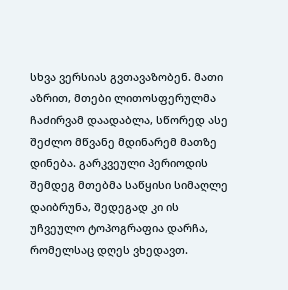სხვა ვერსიას გვთავაზობენ. მათი აზრით, მთები ლითოსფერულმა ჩაძირვამ დაადაბლა, სწორედ ასე შეძლო მწვანე მდინარემ მათზე დინება. გარკვეული პერიოდის შემდეგ მთებმა საწყისი სიმაღლე დაიბრუნა, შედეგად კი ის უჩვეულო ტოპოგრაფია დარჩა, რომელსაც დღეს ვხედავთ.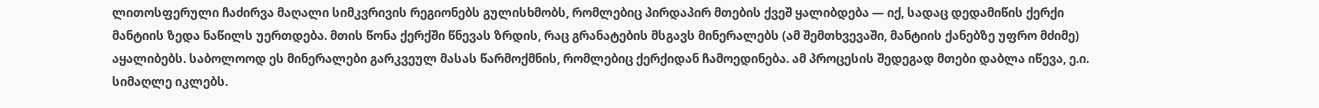ლითოსფერული ჩაძირვა მაღალი სიმკვრივის რეგიონებს გულისხმობს, რომლებიც პირდაპირ მთების ქვეშ ყალიბდება — იქ, სადაც დედამიწის ქერქი მანტიის ზედა ნაწილს უერთდება. მთის წონა ქერქში წნევას ზრდის, რაც გრანატების მსგავს მინერალებს (ამ შემთხვევაში, მანტიის ქანებზე უფრო მძიმე) აყალიბებს. საბოლოოდ ეს მინერალები გარკვეულ მასას წარმოქმნის, რომლებიც ქერქიდან ჩამოედინება. ამ პროცესის შედეგად მთები დაბლა იწევა, ე.ი. სიმაღლე იკლებს.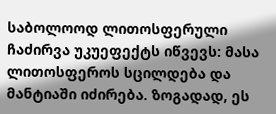საბოლოოდ ლითოსფერული ჩაძირვა უკუეფექტს იწვევს: მასა ლითოსფეროს სცილდება და მანტიაში იძირება. ზოგადად, ეს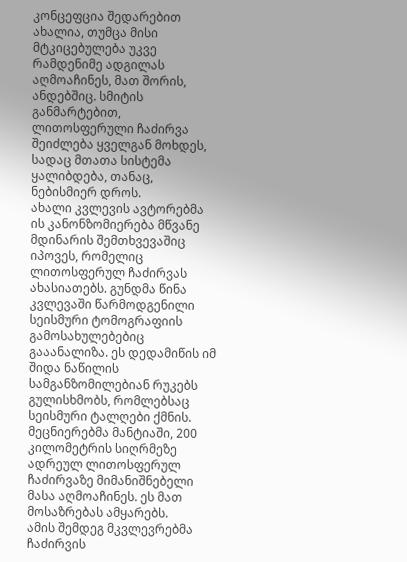კონცეფცია შედარებით ახალია, თუმცა მისი მტკიცებულება უკვე რამდენიმე ადგილას აღმოაჩინეს, მათ შორის, ანდებშიც. სმიტის განმარტებით, ლითოსფერული ჩაძირვა შეიძლება ყველგან მოხდეს, სადაც მთათა სისტემა ყალიბდება, თანაც, ნებისმიერ დროს.
ახალი კვლევის ავტორებმა ის კანონზომიერება მწვანე მდინარის შემთხვევაშიც იპოვეს, რომელიც ლითოსფერულ ჩაძირვას ახასიათებს. გუნდმა წინა კვლევაში წარმოდგენილი სეისმური ტომოგრაფიის გამოსახულებებიც გააანალიზა. ეს დედამიწის იმ შიდა ნაწილის სამგანზომილებიან რუკებს გულისხმობს, რომლებსაც სეისმური ტალღები ქმნის. მეცნიერებმა მანტიაში, 200 კილომეტრის სიღრმეზე ადრეულ ლითოსფერულ ჩაძირვაზე მიმანიშნებელი მასა აღმოაჩინეს. ეს მათ მოსაზრებას ამყარებს.
ამის შემდეგ მკვლევრებმა ჩაძირვის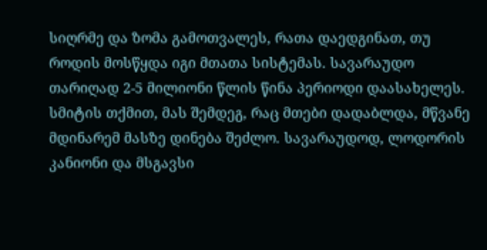სიღრმე და ზომა გამოთვალეს, რათა დაედგინათ, თუ როდის მოსწყდა იგი მთათა სისტემას. სავარაუდო თარიღად 2-5 მილიონი წლის წინა პერიოდი დაასახელეს. სმიტის თქმით, მას შემდეგ, რაც მთები დადაბლდა, მწვანე მდინარემ მასზე დინება შეძლო. სავარაუდოდ, ლოდორის კანიონი და მსგავსი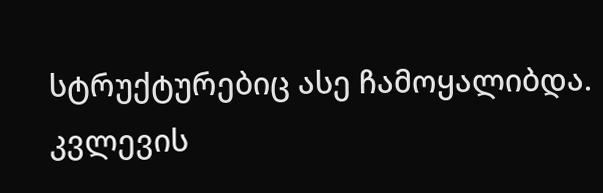სტრუქტურებიც ასე ჩამოყალიბდა.
კვლევის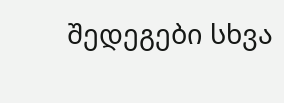შედეგები სხვა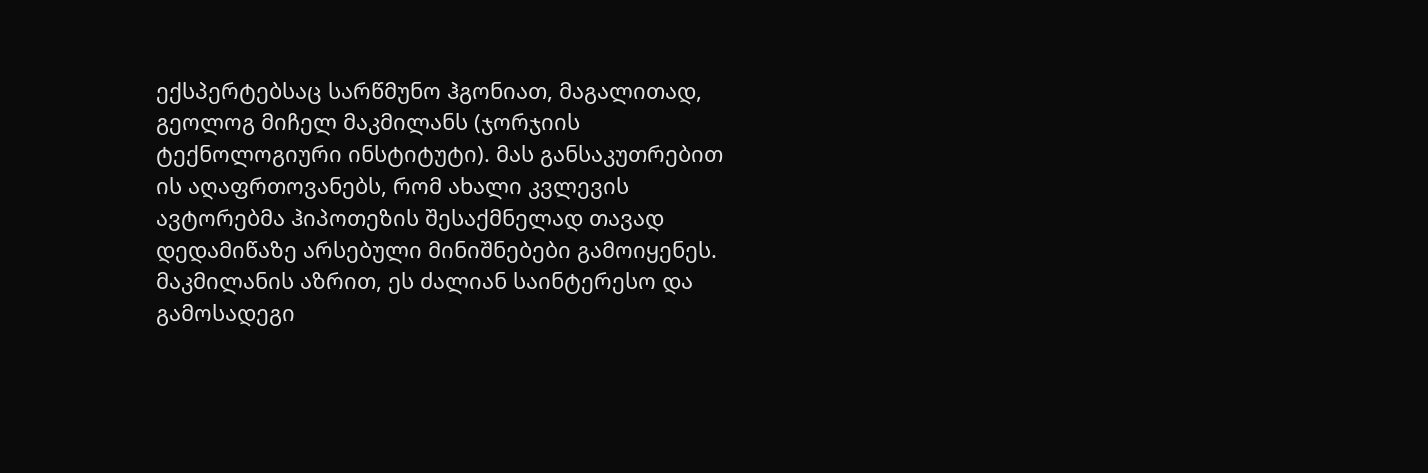ექსპერტებსაც სარწმუნო ჰგონიათ, მაგალითად, გეოლოგ მიჩელ მაკმილანს (ჯორჯიის ტექნოლოგიური ინსტიტუტი). მას განსაკუთრებით ის აღაფრთოვანებს, რომ ახალი კვლევის ავტორებმა ჰიპოთეზის შესაქმნელად თავად დედამიწაზე არსებული მინიშნებები გამოიყენეს. მაკმილანის აზრით, ეს ძალიან საინტერესო და გამოსადეგი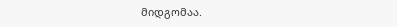მიდგომაა.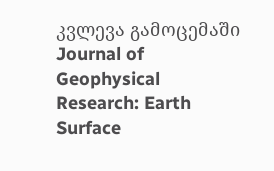კვლევა გამოცემაში Journal of Geophysical Research: Earth Surface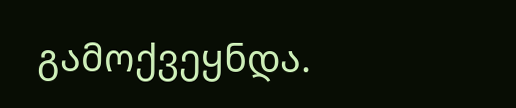გამოქვეყნდა.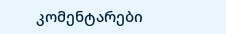კომენტარები